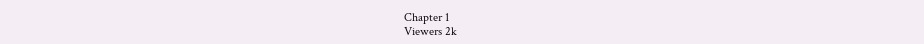Chapter 1
Viewers 2k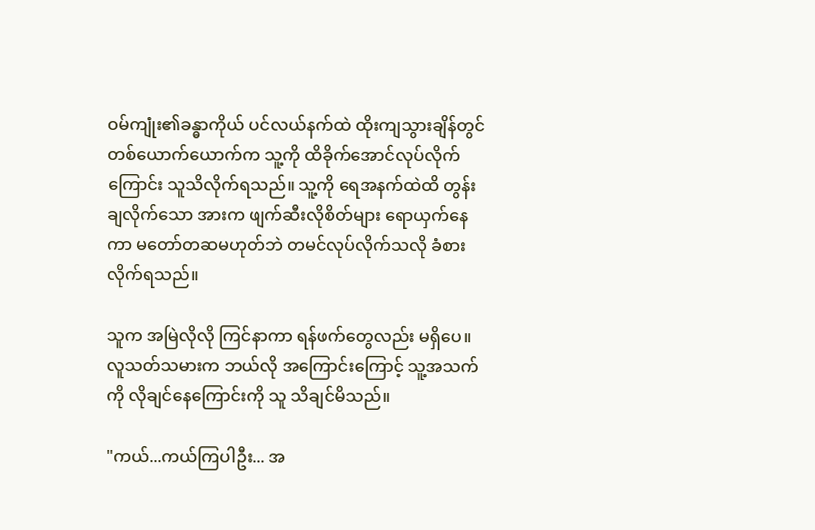ဝမ်ကျုံး၏ခန္ဓာကိုယ် ပင်လယ်နက်ထဲ ထိုးကျသွားချိန်တွင် တစ်ယောက်ယောက်က သူ့ကို ထိခိုက်အောင်လုပ်လိုက်ကြောင်း သူသိလိုက်ရသည်။ သူ့ကို ရေအနက်ထဲထိ ‌တွန်းချလိုက်‌သော အားက ဖျက်ဆီးလိုစိတ်များ ရောယှက်နေကာ မတော်တဆမဟုတ်ဘဲ တမင်လုပ်လိုက်သလို ခံစားလိုက်ရသည်။

သူက အမြဲလိုလို ကြင်နာကာ ရန်ဖက်တွေလည်း မရှိပေ။ လူသတ်သမားက ဘယ်လို အကြောင်းကြောင့် သူ့အသက်ကို လိုချင်နေကြောင်းကို သူ သိချင်မိသည်။

"ကယ်...ကယ်ကြပါဦး... အ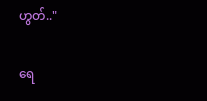ဟွတ်.."

ရေ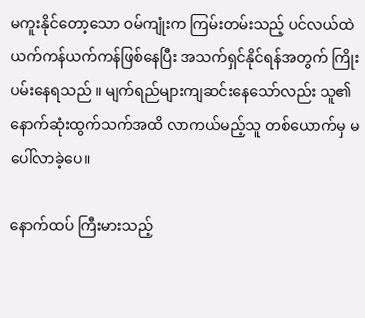မကူးနိုင်တော့သော ဝမ်ကျုံးက ကြမ်းတမ်းသည့် ပင်လယ်ထဲ ယက်ကန်ယက်ကန်ဖြစ်နေပြီး အသက်ရှင်နိုင်ရန်အတွက် ကြိုးပမ်းနေရသည် ။ မျက်ရည်များကျဆင်းနေ‌သော်လည်း သူ၏ နောက်ဆုံးထွက်သက်အထိ လာကယ်မည့်သူ တစ်ယောက်မှ မပေါ်လာခဲ့ပေ။

နောက်ထပ် ကြီးမားသည့်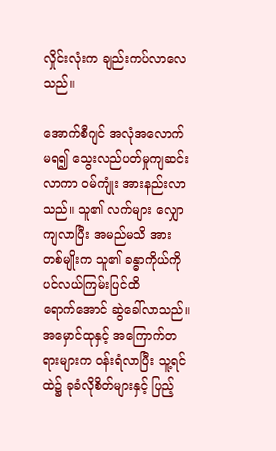လှိုင်းလုံးက ချည်းကပ်လာလေသည်။

အောက်စီဂျင် အလုံအလောက် မရ၍ သွေးလည်ပတ်မှုကျဆင်းလာကာ ဝမ်ကျုံး အားနည်းလာသည်။ သူ၏ လက်များ လျှောကျလာပြီး အမည်မသိ အားတစ်မျိုးက သူ၏ ခန္ဓာကိုယ်ကို ပင်လယ်ကြမ်းပြင်ထိ ရောက်‌အောင် ဆွဲခေါ်လာသည်။ အမှောင်ထုနှင့် အကြောက်တရားများက ဝန်းရံလာပြီး သူ့ရင်ထဲ၌ ခုခံလိုစိတ်များနှင့် ပြည့်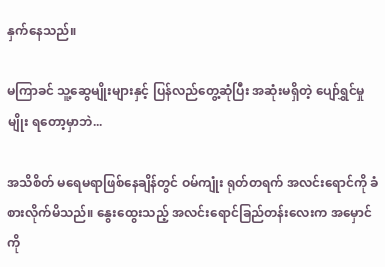နှက်နေသည်။

မကြာခင် သူ့ဆွေမျိုးများနှင့် ပြန်လည်တွေ့ဆုံပြီး အဆုံးမရှိတဲ့ ပျော်ရွှင်မှုမျိုး ရတော့မှာဘဲ...

အသိစိတ် မရေမရာဖြစ်နေချိန်တွင် ဝမ်ကျုံး ရုတ်တရက် အလင်းရောင်ကို ခံစားလိုက်မိသည်။ နွေးထွေးသည့် အလင်းရောင်ခြည်တန်းလေးက အမှောင်ကို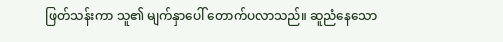ဖြတ်သန်းကာ သူ၏ မျက်နှာပေါ် တောက်ပလာသည်။ ဆူညံနေသော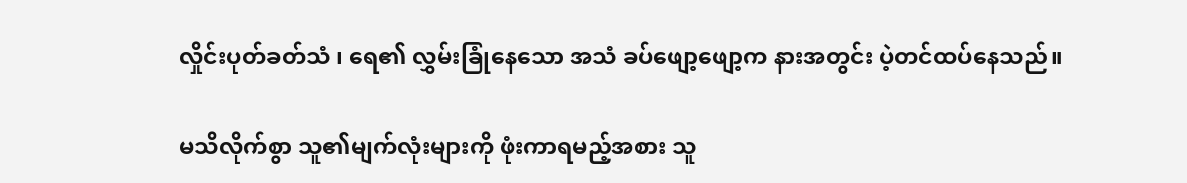လှိုင်းပုတ်ခတ်သံ ၊ ရေ၏ လွှမ်းခြုံနေသော အသံ ခပ်ဖျော့ဖျော့က နားအတွင်း ပဲ့တင်ထပ်နေသည်။

မသိလိုက်စွာ သူ၏မျက်လုံးများကို ဖုံးကာရမည့်အစား သူ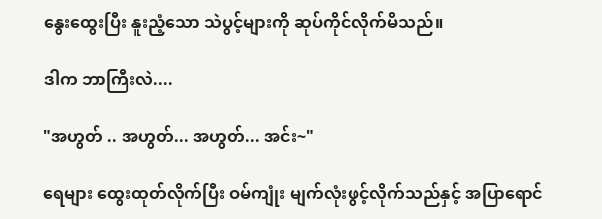နွေးထွေးပြီး နူးညံ့သော သဲပွင့်များကို ဆုပ်ကိုင်လိုက်မိသည်။

ဒါက ဘာကြီးလဲ....

"အဟွတ် .. အဟွတ်... အဟွတ်... အင်း~"

ရေများ ထွေးထုတ်လိုက်ပြီး ဝမ်ကျုံး မျက်လုံးဖွင့်လိုက်သည်နှင့် အပြာရောင်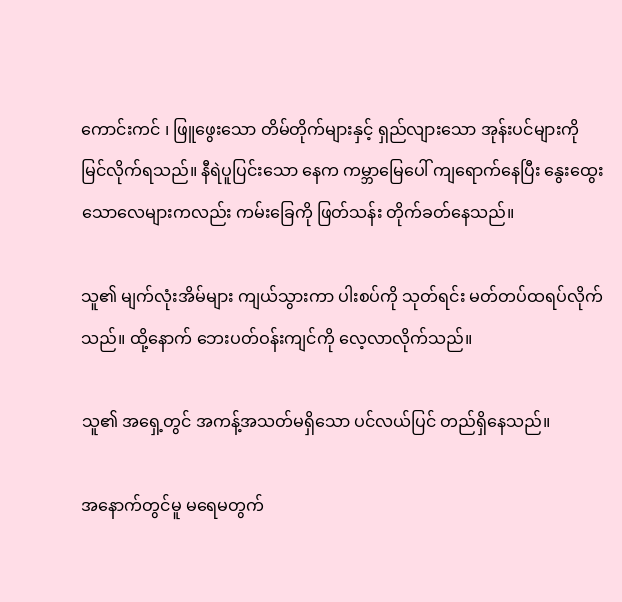ကောင်းကင် ၊ ဖြူဖွေးသော တိမ်တိုက်များနှင့် ရှည်လျားသော အုန်းပင်များကို မြင်လိုက်ရသည်။ နီရဲပူပြင်းသော နေက ကမ္ဘာမြေပေါ် ကျရောက်နေပြီး ‌နွေးထွေးသောလေများကလည်း ကမ်းခြေကို ဖြတ်သန်း တိုက်ခတ်နေသည်။

သူ၏ မျက်လုံးအိမ်များ ကျယ်သွားကာ ပါးစပ်ကို သုတ်ရင်း မတ်တပ်ထရပ်လိုက်သည်။ ထို့နောက် ဘေးပတ်ဝန်းကျင်ကို လေ့လာလိုက်သည်။

သူ၏ အရှေ့တွင် အကန့်အသတ်မရှိသော ပင်လယ်ပြင် တည်ရှိနေသည်။

အနောက်တွင်မူ မရေမတွက်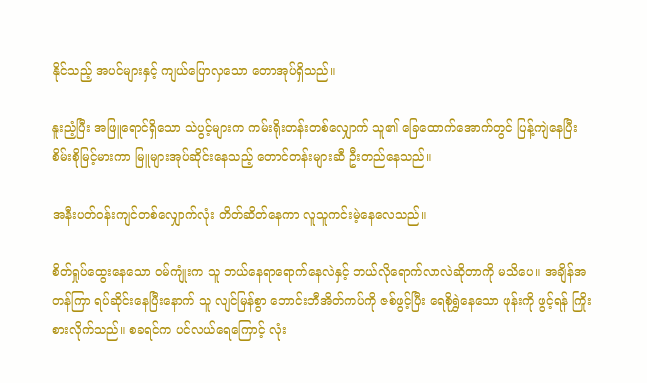နိုင်သည့် အပင်များနှင့် ကျယ်ပြောလှသော တောအုပ်ရှိသည်။

နူးညံ့ပြီး အဖြူရောင်ရှိသော သဲပွင့်များက ကမ်းရိုးတန်းတစ်လျှောက် သူ၏ ခြေထောက်အောက်တွင် ပြန့်ကျဲနေပြီး စိမ်းစိုမြင့်မားကာ မြူများအုပ်ဆိုင်းနေသည့် တောင်တန်းများဆီ ဦးတည်နေသည်။

အနီးပတ်ဝန်းကျင်တစ်လျှောက်လုံး တိတ်ဆိတ်နေကာ လူသူကင်းမဲ့နေလေသည်။

စိတ်ရှုပ်ထွေးနေသော ဝမ်ကျုံးက သူ ဘယ်နေရာရောက်နေလဲနှင့် ဘယ်လိုရောက်လာလဲဆိုတာကို မသိပေ။ အချိန်အတန်ကြာ ရပ်ဆိုင်းနေပြီးနောက် သူ လျင်မြန်စွာ ဘောင်းဘီအိတ်ကပ်ကို ဇစ်ဖွင့်ပြီး ရေစိုရွှဲနေသော ဖုန်းကို ဖွင့်ရန် ကြိုးစားလိုက်သည်။ စခရင်က ပင်လယ်ရေကြောင့် လုံး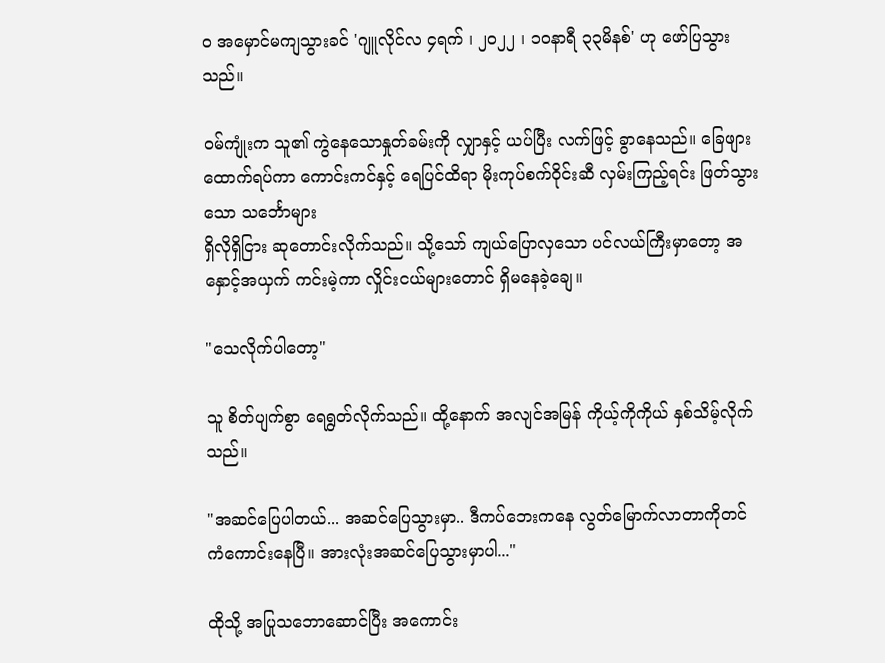ဝ အမှောင်မကျသွားခင် 'ဂျူလိုင်လ ၄ရက် ၊ ၂၀၂၂ ၊ ၁၀နာရီ ၃၃မိနစ်' ဟု ဖော်ပြသွားသည်။

ဝမ်ကျုံးက သူ၏ ကွဲနေသောနှုတ်ခမ်းကို လျှာနှင့် ယပ်ပြီး လက်ဖြင့် ခွာနေသည်။ ခြေဖျားထောက်ရပ်ကာ ကောင်းကင်နှင့် ရေပြင်ထိရာ မိုးကုပ်စက်ဝိုင်းဆီ လှမ်းကြည့်ရင်း ဖြတ်သွားသော သင်္ဘောများ
ရှိလိုရှိငြား ဆုတောင်းလိုက်သည်။ သို့သော် ကျယ်ပြောလှသော ပင်လယ်ကြီးမှာတော့ အနှောင့်အယှက် ကင်းမဲ့ကာ လှိုင်းငယ်များတောင် ရှိမနေခဲ့ချေ။

"သေလိုက်ပါတော့"

သူ စိတ်ပျက်စွာ ရေရွတ်လိုက်သည်။ ထို့နောက် အလျင်အမြန် ကိုယ့်ကိုကိုယ် နှစ်သိမ့်လိုက်သည်။

"အဆင်ပြေပါတယ်... အဆင်ပြေသွားမှာ.. ဒီကပ်ဘေးကနေ လွတ်မြောက်လာတာကိုတင် ကံကောင်းနေပြီ။ အားလုံးအဆင်ပြေသွားမှာပါ..."

ထိုသို့ အပြုသဘောဆောင်ပြီး အကောင်း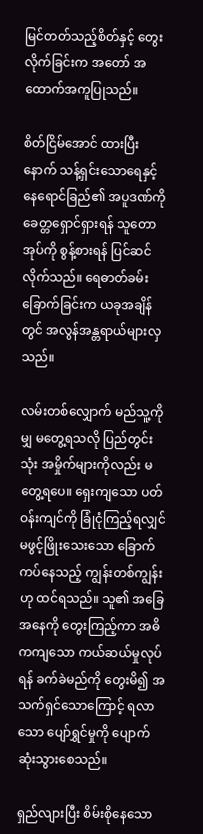မြင်တတ်သည့်စိတ်နှင့် တွေးလိုက်ခြင်းက အတော် အထောက်အကူပြုသည်။

စိတ်ငြိမ်အောင် ထားပြီးနောက် သန့်ရှင်းသောရေနှင့် နေရောင်ခြည်၏ အပူဒဏ်ကို ခေတ္တရှောင်ရှားရန် သူတောအုပ်ကို စွန့်စားရန် ပြင်ဆင်လိုက်သည်။ ရေဓာတ်ခမ်းခြောက်ခြင်းက ယခုအချိန်တွင် အလွန်အန္တရာယ်များလှသည်။

လမ်းတစ်လျှောက် မည်သူ့ကိုမျှ မတွေ့ရသလို ပြည်တွင်းသုံး အမှိုက်များကိုလည်း မတွေ့ရပေ။ ရှေးကျသော ပတ်ဝန်းကျင်ကို ခြုံငုံကြည့်ရလျှင် မဖွင့်ဖြိုးသေးသော ခြောက်ကပ်နေသည့် ကျွန်းတစ်ကျွန်းဟု ထင်ရသည်။ သူ၏ အခြေအနေကို တွေးကြည့်ကာ အဓိကကျ‌သော ကယ်ဆယ်မှုလုပ်ရန် ခက်ခဲမည်ကို တွေးမိ၍ အသက်ရှင်သောကြောင့် ရလာသော ပျော်ရွှင်မှုကို ပျောက်ဆုံးသွားစေသည်။

ရှည်လျားပြီး စိမ်းစိုနေသော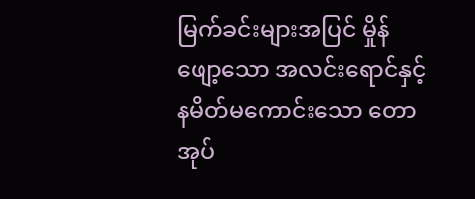မြက်ခင်းများအပြင် မှိုန်ဖျော့သော အလင်းရောင်နှင့် နမိတ်မကောင်းသော တောအုပ်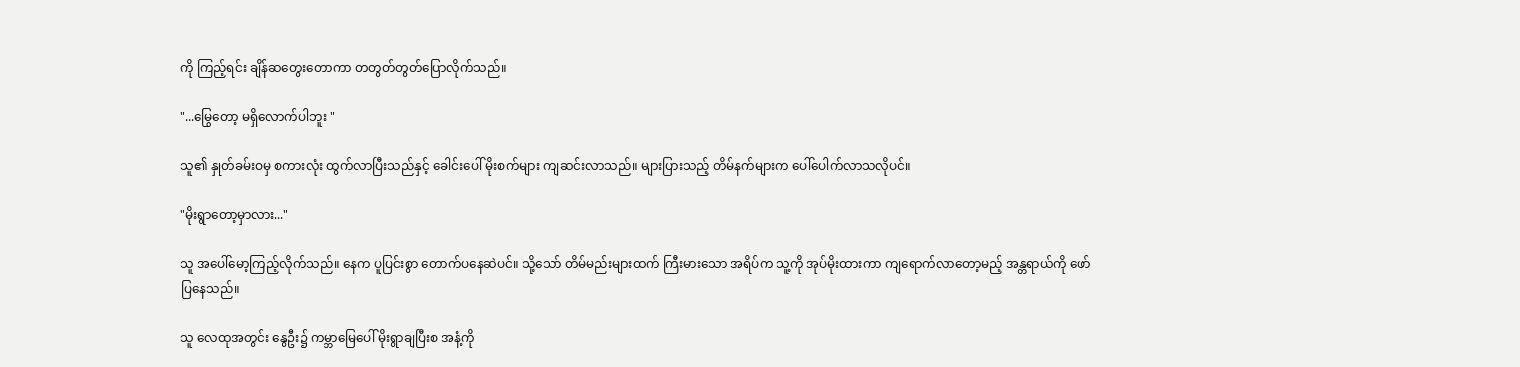ကို ကြည့်ရင်း ချိန်ဆတွေးတောကာ တတွတ်တွတ်ပြောလိုက်သည်။

"...မြွေတော့ မရှိလောက်ပါဘူး "

သူ၏ နှုတ်ခမ်းဝမှ စကားလုံး ထွက်လာပြီးသည်နှင့် ခေါင်းပေါ် မိုးစက်များ ကျဆင်းလာသည်။ များပြားသည့် တိမ်နက်များက ပေါ်ပေါက်လာသလိုပင်။

"မိုးရွာတော့မှာလား..."

သူ အပေါ်မော့ကြည့်လိုက်သည်။ နေက ပူပြင်းစွာ ‌တောက်ပနေဆဲပင်။ သို့သော် တိမ်မည်းများထက် ကြီးမားသော အရိပ်က သူ့ကို အုပ်မိုးထားကာ ကျရောက်လာတော့မည့် အန္တရာယ်ကို ဖော်ပြနေသည်။

သူ လေထုအတွင်း နွေဦး၌ ကမ္ဘာမြေပေါ် မိုးရွာချပြီးစ အနံ့ကို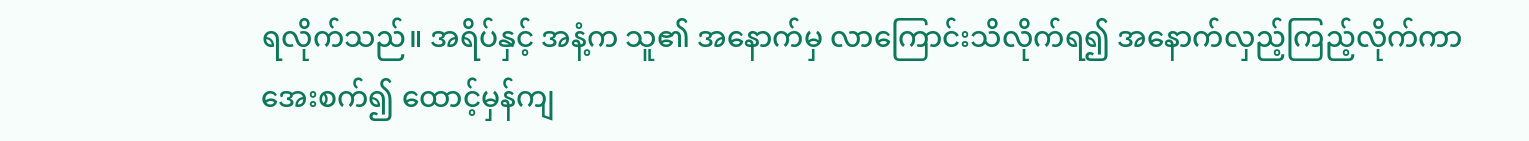ရလိုက်သည်။ အရိပ်နှင့် အနံ့က သူ၏ အနောက်မှ လာကြောင်းသိလိုက်ရ၍ အနောက်လှည့်ကြည့်လိုက်ကာ အေးစက်၍ ထောင့်မှန်ကျ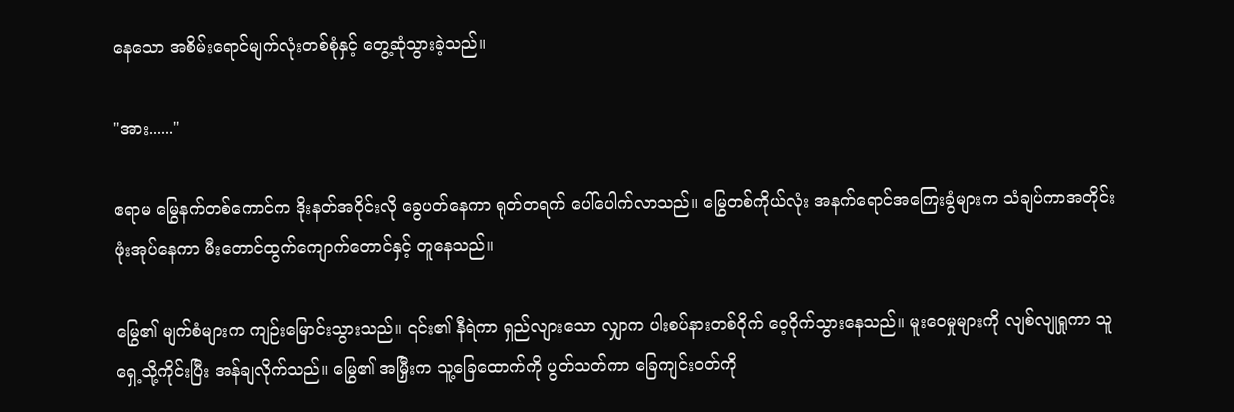နေသော အစိမ်းရောင်မျက်လုံးတစ်စုံနှင့် တွေ့ဆုံသွားခဲ့သည်။

"အား......"

ဧရာမ မြွေနက်တစ်ကောင်က ဒိုးနတ်အဝိုင်းလို ခွေပတ်နေကာ ရုတ်တရက် ပေါ်ပေါက်လာသည်။ မြွေတစ်ကိုယ်လုံး အနက်ရောင်အကြေးခွံများက သံချပ်ကာအတိုင်း ဖုံးအုပ်နေကာ မီးတောင်ထွက်ကျောက်တောင်နှင့် တူနေသည်။

မြွေ၏ မျက်စံများက ကျဉ်းမြောင်းသွားသည်။ ၎င်း၏ နီရဲကာ ရှည်လျားသော လျှာက ပါးစပ်နားတစ်ဝိုက် ဝေ့ဝိုက်သွားနေသည်။ မူးဝေမှုများကို လျစ်လျုရှုကာ သူ ရှေ့သို့ကိုင်းပြီး အန်ချလိုက်သည်။ မြွေ၏ အမြှီးက သူ့ခြေထောက်ကို ပွတ်သတ်ကာ ခြေကျင်းဝတ်ကို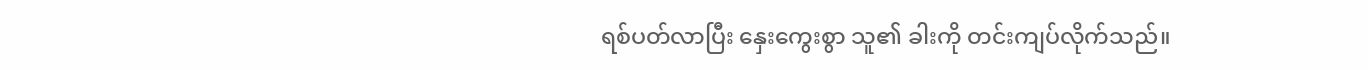ရစ်ပတ်လာပြီး နှေးကွေးစွာ သူ၏ ခါးကို တင်းကျပ်လိုက်သည်။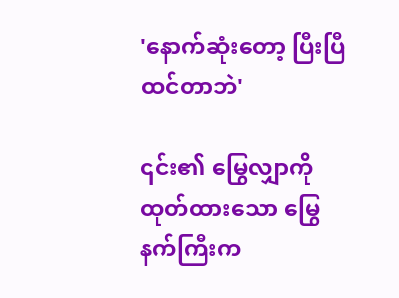'နောက်ဆုံးတော့ ပြီးပြီထင်တာဘဲ'

၎င်း၏ မြွေလျှာကို ထုတ်ထားသော မြွေနက်ကြီးက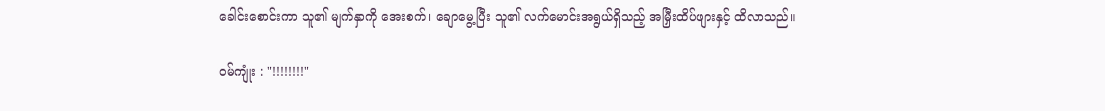ခေါင်းစောင်းကာ သူ၏ မျက်နှာကို အေးစက်၊‌ ချောမွေ့ပြီး သူ၏ လက်မောင်းအရွယ်ရှိသည့် အမြှီးထိပ်ဖျားနှင့် ထိလာသည်။

ဝမ်ကျုံး : "!!!!!!!!"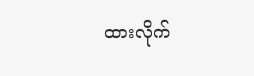ထားလိုက်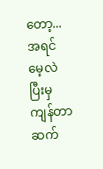တော့... အရင်မေ့လဲပြီးမှ ကျန်တာ ဆက်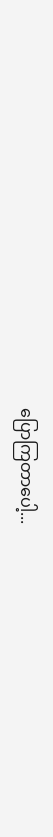ပြောကြတာပေါ့...